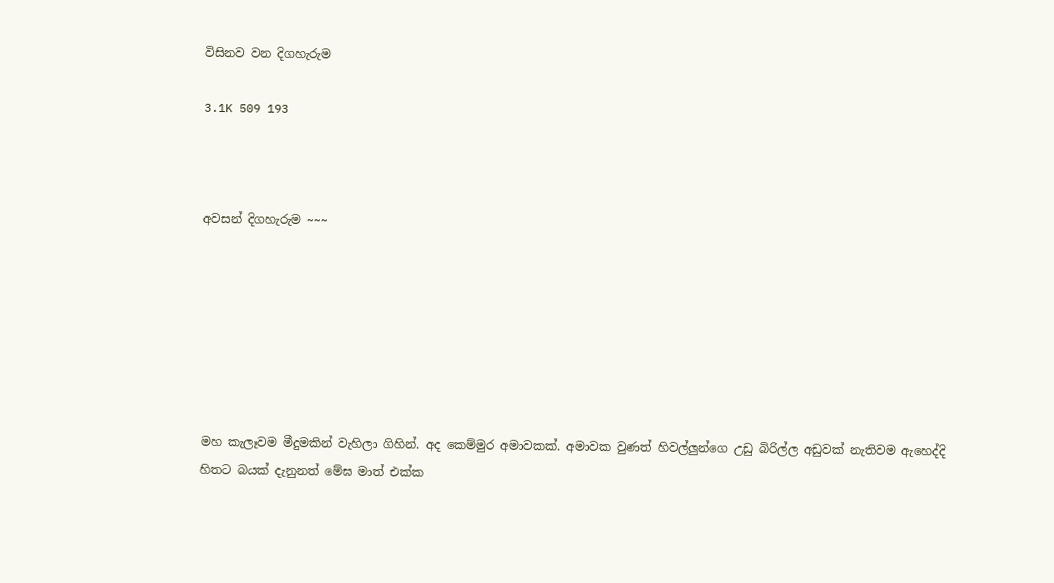විසිනව වන දිගහැරුම

3.1K 509 193



අවසන් දිගහැරුම ~~~







මහ කැලෑවම මීදුමකින් වැහිලා ගිහින්. අද කෙම්මුර අමාවකක්. අමාවක වුණත් හිවල්ලුන්ගෙ උඩු බිරිල්ල අඩුවක් නැතිවම ඇහෙද්දි හිතට බයක් දැනුනත් මේඝ මාත් එක්ක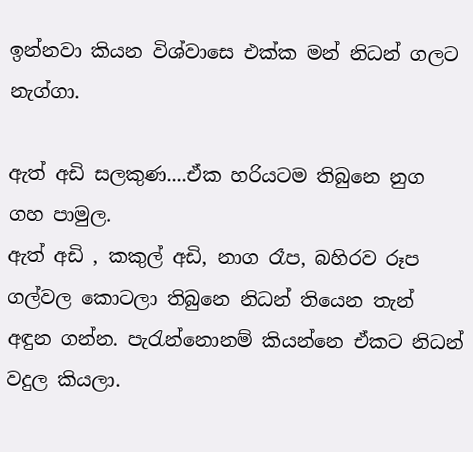ඉන්නවා කියන විශ්වාසෙ එක්ක මන් නිධන් ගලට නැග්ගා.

ඇත් අඩි සලකුණ....ඒක හරියටම තිබුනෙ නුග ගහ පාමුල.
ඇත් අඩි , කකුල් අඩි, නාග රෑප, බහිරව රූප ගල්වල කොටලා තිබුනෙ නිධන් තියෙන තැන් අඳුන ගන්න. පැරැන්නොනම් කියන්නෙ ඒකට නිධන් වදුල කියලා.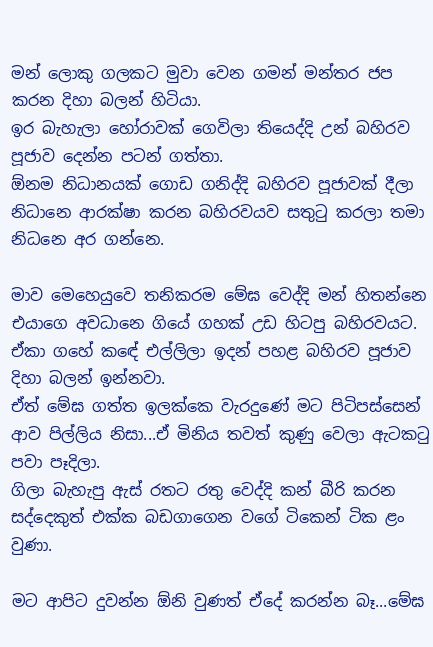මන් ලොකු ගලකට මුවා වෙන ගමන් මන්තර ජප කරන දිහා බලන් හිටියා.
ඉර බැහැලා හෝරාවක් ගෙවිලා තියෙද්දි උන් බහිරව පූජාව දෙන්න පටන් ගත්තා.
ඕනම නිධානයක් ගොඩ ගනිද්දි බහිරව පූජාවක් දීලා නිධානෙ ආරක්ෂා කරන බහිරවයව සතුටු කරලා තමා නිධනෙ අර ගන්නෙ.

මාව මෙහෙයුවෙ තනිකරම මේඝ වෙද්දි මන් හිතන්නෙ එයාගෙ අවධානෙ ගියේ ගහක් උඩ හිටපු බහිරවයට. ඒකා ගහේ කඳේ එල්ලිලා ඉදන් පහළ බහිරව පූජාව
දිහා බලන් ඉන්නවා.
ඒත් මේඝ ගත්ත ඉලක්කෙ වැරදුණේ මට පිටිපස්සෙන් ආව පිල්ලිය නිසා...ඒ මිනිය තවත් කුණු වෙලා ඇටකටු පවා පෑදිලා.
ගිලා බැහැපු ඇස් රතට රතු වෙද්දි කන් බීරි කරන සද්දෙකුත් එක්ක බඩගාගෙන වගේ ටිකෙන් ටික ළං වුණා.

මට ආපිට දුවන්න ඕනි වුණත් ඒදේ කරන්න බෑ...මේඝ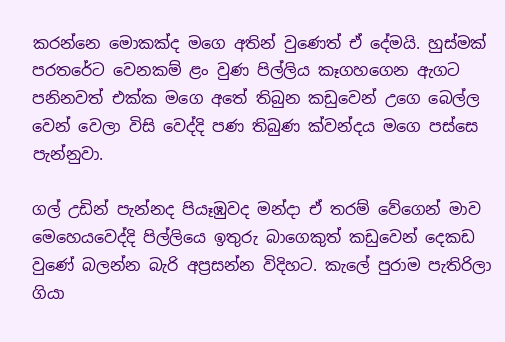කරන්නෙ මොකක්ද මගෙ අතින් වුණෙත් ඒ දේමයි. හුස්මක් පරතරේට වෙනකම් ළං වුණ පිල්ලිය කෑගහගෙන ඇගට පනිනවත් එක්ක මගෙ අතේ තිබුන කඩුවෙන් උගෙ බෙල්ල වෙන් වෙලා විසි වෙද්දි පණ තිබුණ ක්වන්දය මගෙ පස්සෙ පැන්නුවා.

ගල් උඩින් පැන්නද පියෑඹුවද මන්දා ඒ තරම් වේගෙන් මාව මෙහෙයවෙද්දි පිල්ලියෙ ඉතුරු බාගෙකුත් කඩුවෙන් දෙකඩ වුණේ බලන්න බැරි අප්‍රසන්න විදිහට. කැලේ පුරාම පැතිරිලා ගියා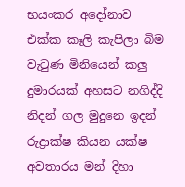භයංකර අදෝනාව එක්ක කෑලි කැපිලා බිම වැටුණ මිනියෙන් කලු දුමාරයක් අහසට නගිද්දි නිදන් ගල මුදුනෙ ඉදන් රුද්‍රාක්ෂ කියන යක්ෂ අවතාරය මන් දිහා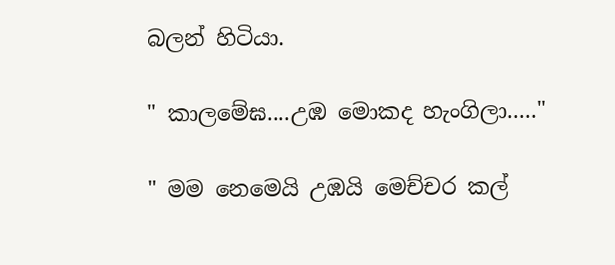බලන් හිටියා.

" කාලමේඝ....උඹ මොකද හැංගිලා....."

" මම නෙමෙයි උඹයි මෙච්චර කල්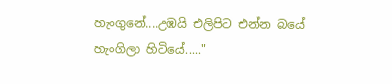හැංගුනේ....උඹයි එලිපිට එන්න බයේ හැංගිලා හිටියේ....."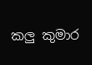කලු කුමාර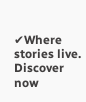✔Where stories live. Discover now